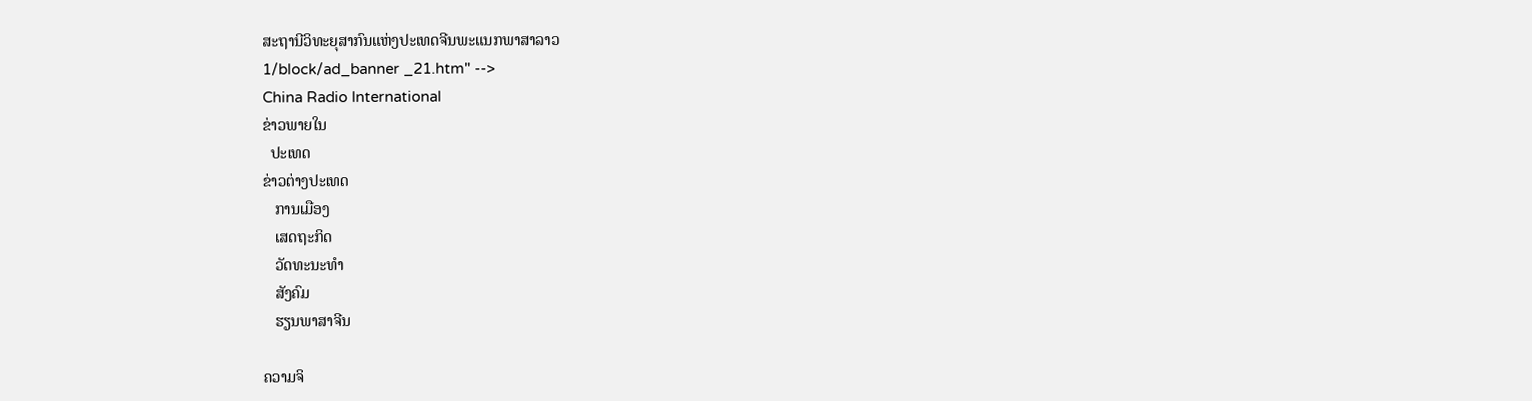ສະຖານີວິທະຍຸສາກົນແຫ່ງປະເທດຈີນພະແນກພາສາລາວ
1/block/ad_banner _21.htm" -->
China Radio International
ຂ່າວພາຍໃນ
  ປະເທດ
ຂ່າວຕ່າງປະເທດ
   ການເມືອງ
   ເສດຖະກິດ
   ວັດທະນະທຳ
   ສັງຄົມ
   ຮຽນພາສາຈີນ

ຄວາມຈິ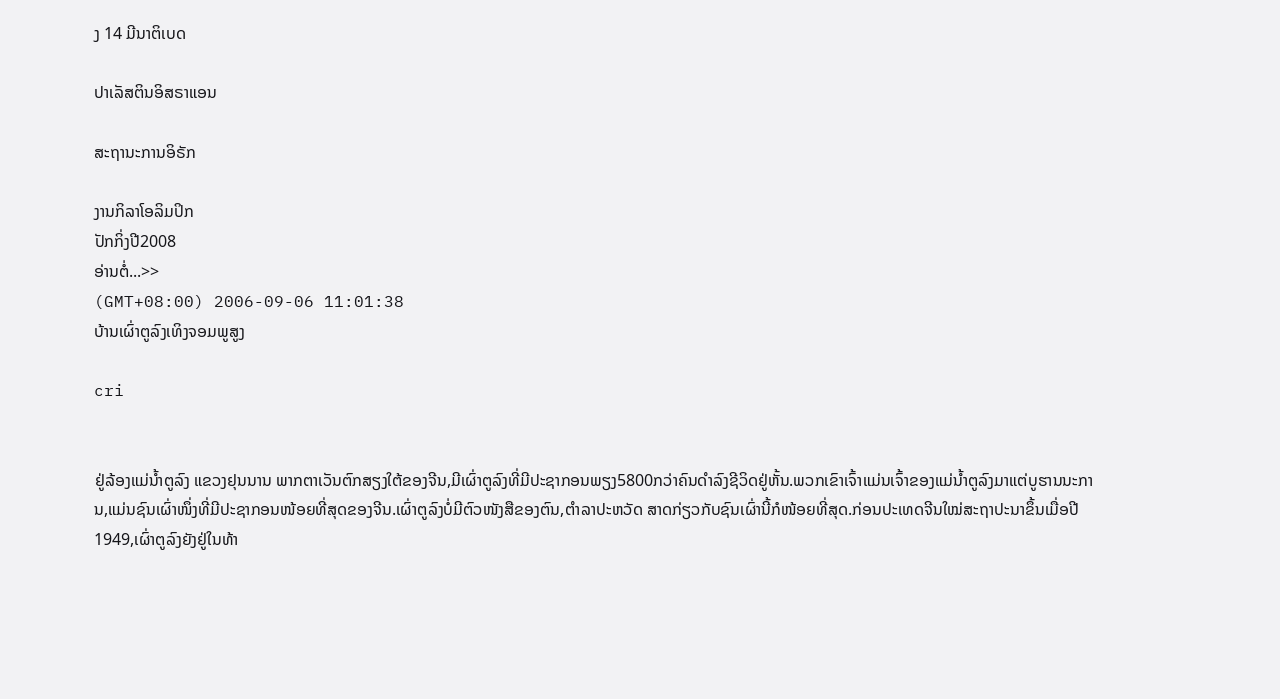ງ 14 ມີນາຕິເບດ

ປາເລັສຕິນອິສຣາແອນ

ສະຖານະການອິຣັກ

ງານກິລາໂອລິມປິກ
ປັກກິ່ງປີ2008
ອ່ານຕໍ່...>>
(GMT+08:00) 2006-09-06 11:01:38
ບ້ານເຜົ່າຕູລົງເທິງຈອມພູສູງ

cri


ຢູ່ລ້ອງແມ່ນ້ຳຕູລົງ ແຂວງຢຸນນານ ພາກຕາເວັນຕົກສຽງໃຕ້ຂອງຈີນ,ມີເຜົ່າຕູລົງທີ່ມີປະຊາກອນພຽງ5800ກວ່າຄົນດຳລົງຊີວິດຢູ່ຫັ້ນ.ພວກເຂົາເຈົ້າແມ່ນເຈົ້າຂອງແມ່ນ້ຳຕູລົງມາແຕ່ບູຮານນະການ,ແມ່ນຊົນເຜົ່າໜຶ່ງທີ່ມີປະຊາກອນໜ້ອຍທີ່ສຸດຂອງຈີນ.ເຜົ່າຕູລົງບໍ່ມີຕົວໜັງສືຂອງຕົນ,ຕຳລາປະຫວັດ ສາດກ່ຽວກັບຊົນເຜົ່ານີ້ກໍໜ້ອຍທີ່ສຸດ.ກ່ອນປະເທດຈີນໃໝ່ສະຖາປະນາຂຶ້ນເມື່ອປີ1949,ເຜົ່າຕູລົງຍັງຢູ່ໃນທ້າ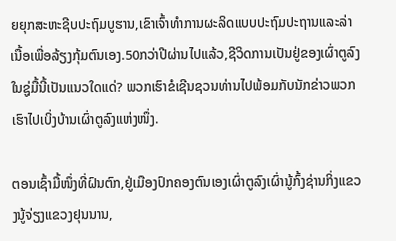ຍຍຸກສະຫະຊີບປະຖົມບູຮານ,ເຂົາເຈົ້າທຳການຜະລິດແບບປະຖົມປະຖານແລະລ່າເນື້ອເພື່ອລ້ຽງກຸ້ມຕົນເອງ.50ກວ່າປີຜ່ານໄປແລ້ວ,ຊີວິດການເປັນຢູ່ຂອງເຜົ່າຕູລົງໃນຊູ່ມື້ນີ້ເປັນແນວໃດແດ່? ພວກເຮົາຂໍເຊີນຊວນທ່ານໄປພ້ອມກັບນັກຂ່າວພວກເຮົາໄປເບິ່ງບ້ານເຜົ່າຕູລົງແຫ່ງໜຶ່ງ.

ຕອນເຊົ້າມື້ໜຶ່ງທີ່ຝົນຕົກ,ຢູ່ເມືອງປົກຄອງຕົນເອງເຜົ່າຕູລົງເຜົ່ານູ້ກົ້ງຊ່ານກິ່ງແຂວງນູ້ຈ່ຽງແຂວງຢຸນນານ,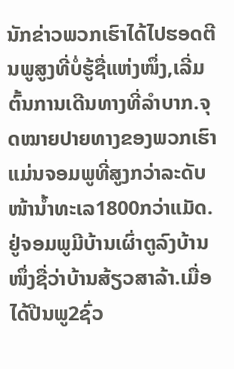ນັກຂ່າວພວກເຮົາໄດ້ໄປຮອດຕີນພູສູງທີ່ບໍ່ຮູ້ຊື່ແຫ່ງໜຶ່ງ,ເລີ່ມຕົ້ນການເດີນທາງທີ່ລຳບາກ.ຈຸດໝາຍປາຍທາງຂອງພວກເຮົາແມ່ນຈອມພູທີ່ສູງກວ່າລະດັບໜ້ານ້ຳທະເລ1800ກວ່າແມັດ.ຢູ່ຈອມພູມີບ້ານເຜົ່າຕູລົງບ້ານໜຶ່ງຊື່ວ່າບ້ານສ້ຽວສາລ້າ.ເມື່ອໄດ້ປີນພູ2ຊົ່ວ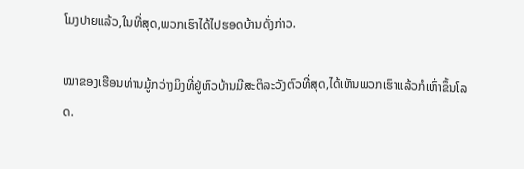ໂມງປາຍແລ້ວ,ໃນທີ່ສຸດ,ພວກເຮົາໄດ້ໄປຮອດບ້ານດັ່ງກ່າວ.

ໝາຂອງເຮືອນທ່ານມູ້ກວ່າງມິງທີ່ຢູ່ຫົວບ້ານມີສະຕິລະວັງຕົວທີ່ສຸດ,ໄດ້ເຫັນພວກເຮົາແລ້ວກໍເຫົ່າຂຶ້ນໂລດ.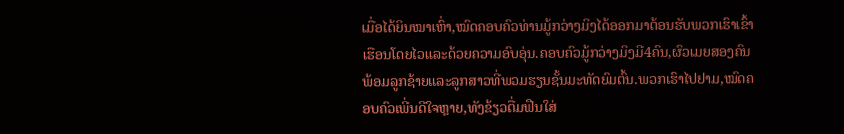ເມື່ອໄດ້ຍິນໝາເຫົ່າ,ໝົດຄອບຄົວທ່ານມູ້ກວ່າງມິງໄດ້ອອກມາຕ້ອນຮັບພວກເຮົາເຂົ້າເຮືອນໂດຍໄວແລະດ້ວຍຄວາມອົບອຸ່ນ.ຄອບຄົວມູ້ກວ່າງມິງມີ4ຄົນ,ຜົວເມຍສອງຄົນພ້ອມລູກຊ້າຍແລະລູກສາວທີ່ພວມຮຽນຊັ້ນມະທັດຍົມຕົ້ນ.ພວກເຮົາໄປຢາມ,ໝົດຄອບຄົວເພີ່ນດີໃຈຫຼາຍ,ທັງຂ້ຽວຕື່ມຟືນໃສ່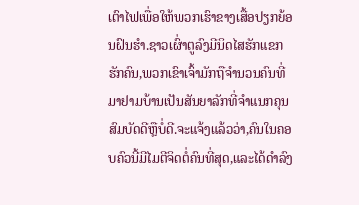ເຕົາໄຟເພື່ອໃຫ້ພວກເຮົາຂາງເສື້ອປຽກຍ້ອນຝົນຮຳ.ຊາວເຜົ່າຕູລົງມີນິດໄສຮັກແຂກຮັກຄົນ,ພວກເຂົາເຈົ້າມັກຖືຈຳນວນຄົນທີ່ມາຢາມບ້ານເປັນສັນຍາລັກທີ່ຈຳແນກຄຸນສົມບັດດີຫຼືບໍ່ດີ.ຈະແຈ້ງແລ້ວວ່າ,ຄົນໃນຄອບຄົວນີ້ມີໄມຕີຈິດຕໍ່ຄົນທີ່ສຸດ,ແລະໄດ້ດຳລົງ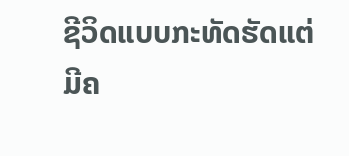ຊີວິດແບບກະທັດຮັດແຕ່ມີຄ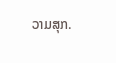ວາມສຸກ.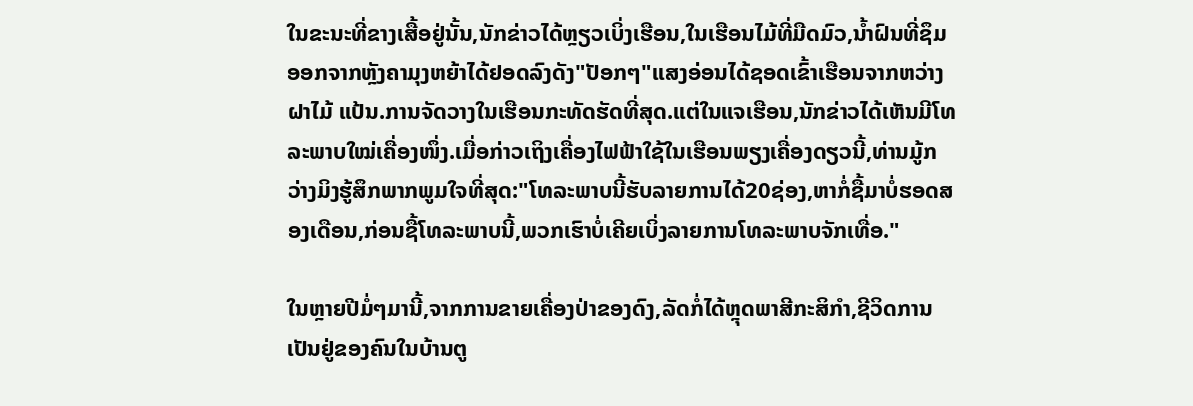ໃນຂະນະທີ່ຂາງເສື້ອຢູ່ນັ້ນ,ນັກຂ່າວໄດ້ຫຼຽວເບິ່ງເຮືອນ,ໃນເຮືອນໄມ້ທີ່ມືດມົວ,ນ້ຳຝົນທີ່ຊຶມອອກຈາກຫຼັງຄາມຸງຫຍ້າໄດ້ຢອດລົງດັງ"ປັອກໆ"ແສງອ່ອນໄດ້ຊອດເຂົ້າເຮືອນຈາກຫວ່າງຝາໄມ້ ແປ້ນ.ການຈັດວາງໃນເຮືອນກະທັດຮັດທີ່ສຸດ.ແຕ່ໃນແຈເຮືອນ,ນັກຂ່າວໄດ້ເຫັນມີໂທລະພາບໃໝ່ເຄື່ອງໜຶ່ງ.ເມື່ອກ່າວເຖິງເຄື່ອງໄຟຟ້າໃຊ້ໃນເຮືອນພຽງເຄື່ອງດຽວນີ້,ທ່ານມູ້ກວ່າງມິງຮູ້ສຶກພາກພູມໃຈທີ່ສຸດ:"ໂທລະພາບນີ້ຮັບລາຍການໄດ້20ຊ່ອງ,ຫາກໍ່ຊື້ມາບໍ່ຮອດສອງເດືອນ,ກ່ອນຊື້ໂທລະພາບນີ້,ພວກເຮົາບໍ່ເຄີຍເບິ່ງລາຍການໂທລະພາບຈັກເທື່ອ."

ໃນຫຼາຍປີມໍ່ໆມານີ້,ຈາກການຂາຍເຄື່ອງປ່າຂອງດົງ,ລັດກໍ່ໄດ້ຫຼຸດພາສີກະສິກຳ,ຊີວິດການເປັນຢູ່ຂອງຄົນໃນບ້ານຕູ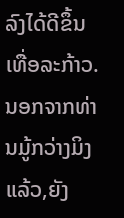ລົງໄດ້ດີຂຶ້ນເທື່ອລະກ້າວ.ນອກຈາກທ່ານມູ້ກວ່າງມິງແລ້ວ,ຍັງ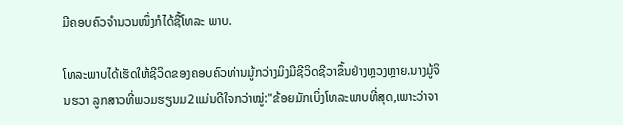ມີຄອບຄົວຈຳນວນໜຶ່ງກໍໄດ້ຊື້ໂທລະ ພາບ.

ໂທລະພາບໄດ້ເຮັດໃຫ້ຊີວິດຂອງຄອບຄົວທ່ານມູ້ກວ່າງມິງມີຊີວິດຊີວາຂຶ້ນຢ່າງຫຼວງຫຼາຍ.ນາງມູ້ຈິນຮວາ ລູກສາວທີ່ພວມຮຽນມ2ແມ່ນດີໃຈກວ່າໝູ່:"ຂ້ອຍມັກເບິ່ງໂທລະພາບທີ່ສຸດ,ເພາະວ່າຈາ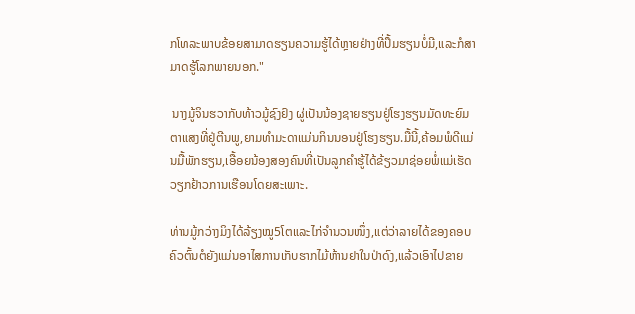ກໂທລະພາບຂ້ອຍສາມາດຮຽນຄວາມຮູ້ໄດ້ຫຼາຍຢ່າງທີ່ປຶ້ມຮຽນບໍ່ມີ,ແລະກໍສາມາດຮູ້ໂລກພາຍນອກ."

 ນາງມູ້ຈິນຮວາກັບທ້າວມູ້ຊົງຢົງ ຜູ່ເປັນນ້ອງຊາຍຮຽນຢູ່ໂຮງຮຽນມັດທະຍົມຕາແສງທີ່ຢູ່ຕີນພູ,ຍາມທຳມະດາແມ່ນກິນນອນຢູ່ໂຮງຮຽນ.ມື້ນີ້,ຄ້ອມພໍດີແມ່ນມື້ພັກຮຽນ,ເອື້ອຍນ້ອງສອງຄົນທີ່ເປັນລູກຄຳຮູ້ໄດ້ຂ້ຽວມາຊ່ອຍພໍ່ແມ່ເຮັດວຽກຢ້າວການເຮືອນໂດຍສະເພາະ.

ທ່ານມູ້ກວ່າງມິງໄດ້ລ້ຽງໝູ5ໂຕແລະໄກ່ຈຳນວນໜຶ່ງ,ແຕ່ວ່າລາຍໄດ້ຂອງຄອບຄົວຕົ້ນຕໍຍັງແມ່ນອາໄສການເກັບຮາກໄມ້ຫ້ານຢາໃນປ່າດົງ,ແລ້ວເອົາໄປຂາຍ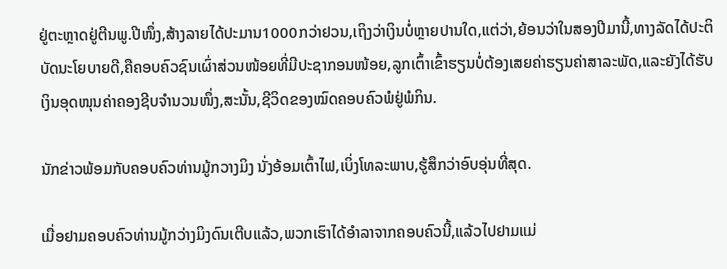ຢູ່ຕະຫຼາດຢູ່ຕີນພູ.ປີໜຶ່ງ,ສ້າງລາຍໄດ້ປະມານ1000ກວ່າຢວນ,ເຖິງວ່າເງິນບໍ່ຫຼາຍປານໃດ,ແຕ່ວ່າ,ຍ້ອນວ່າໃນສອງປີມານີ້,ທາງລັດໄດ້ປະຕິບັດນະໂຍບາຍດີ,ຄືຄອບຄົວຊົນເຜົ່າສ່ວນໜ້ອຍທີ່ມີປະຊາກອນໜ້ອຍ,ລູກເຕົ້າເຂົ້າຮຽນບໍ່ຕ້ອງເສຍຄ່າຮຽນຄ່າສາລະພັດ,ແລະຍັງໄດ້ຮັບເງິນອຸດໜຸນຄ່າຄອງຊີບຈຳນວນໜຶ່ງ,ສະນັ້ນ,ຊີວິດຂອງໝົດຄອບຄົວພໍຢູ່ພໍກິນ.

ນັກຂ່າວພ້ອມກັບຄອບຄົວທ່ານມູ້ກວາງມິງ ນັ່ງອ້ອມເຕົ້າໄຟ,ເບິ່ງໂທລະພາບ,ຮູ້ສຶກວ່າອົບອຸ່ນທີ່ສຸດ.

ເມື່ອຢາມຄອບຄົວທ່ານມູ້ກວ່າງມິງດົນເຕີບແລ້ວ,ພວກເຮົາໄດ້ອຳລາຈາກຄອບຄົວນີ້,ແລ້ວໄປຢາມແມ່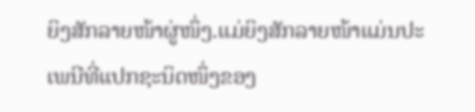ຍິງສັກລາຍໜ້າຜູ່ໜຶ່ງ.ແມ່ຍິງສັກລາຍໜ້າແມ່ນປະເພນີທີ່ແປກຊະນິດໜຶ່ງຂອງ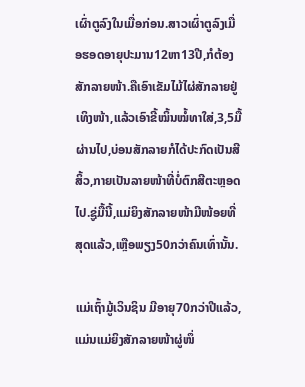ເຜົ່າຕູລົງໃນເມື່ອກ່ອນ.ສາວເຜົ່າຕູລົງເມື່ອຮອດອາຍຸປະມານ12ຫາ13ປີ,ກໍຕ້ອງສັກລາຍໜ້າ.ຄືເອົາເຂັມໄມ້ໄຜ່ສັກລາຍຢູ່ເທິງໜ້າ,ແລ້ວເອົາຂີ້ໝິ້ນໝໍ້ທາໃສ່,3,5ມື້ຜ່ານໄປ,ບ່ອນສັກລາຍກໍໄດ້ປະກົດເປັນສີສິ້ວ,ກາຍເປັນລາຍໜ້າທີ່ບໍ່ຕົກສີຕະຫຼອດໄປ.ຊູ່ມື້ນີ້,ແມ່ຍິງສັກລາຍໜ້າມີໜ້ອຍທີ່ສຸດແລ້ວ,ເຫຼືອພຽງ50ກວ່າຄົນເທົ່ານັ້ນ.

ແມ່ເຖົ້າມູ້ເວິນຊິນ ມີອາຍຸ70ກວ່າປີແລ້ວ,ແມ່ນແມ່ຍິງສັກລາຍໜ້າຜູ່ໜຶ່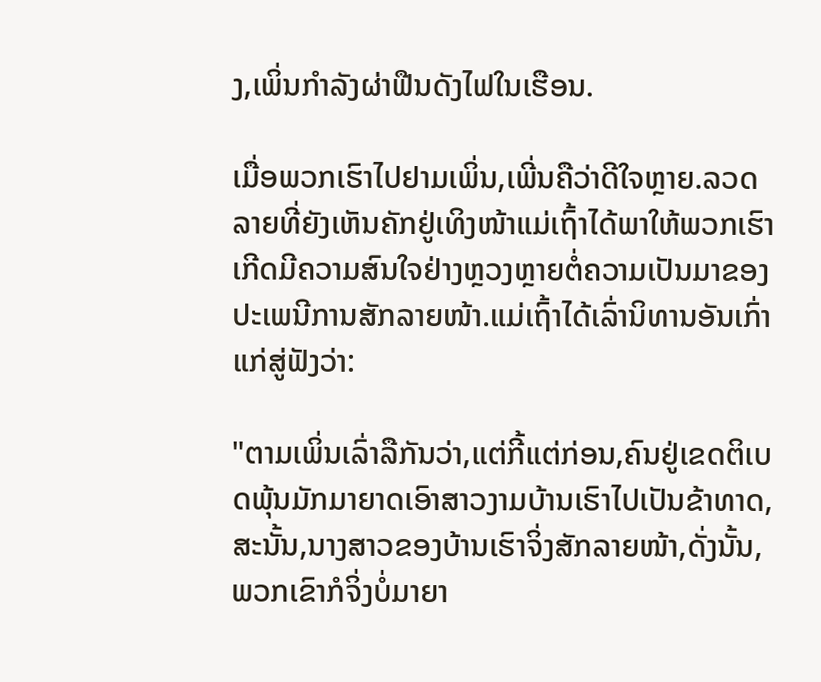ງ,ເພິ່ນກຳລັງຜ່າຟືນດັງໄຟໃນເຮືອນ.

ເມື່ອພວກເຮົາໄປຢາມເພິ່ນ,ເພີ່ນຄືວ່າດີໃຈຫຼາຍ.ລວດລາຍທີ່ຍັງເຫັນຄັກຢູ່ເທິງໜ້າແມ່ເຖົ້າໄດ້ພາໃຫ້ພວກເຮົາເກີດມີຄວາມສົນໃຈຢ່າງຫຼວງຫຼາຍຕໍ່ຄວາມເປັນມາຂອງປະເພນີການສັກລາຍໜ້າ.ແມ່ເຖົ້າໄດ້ເລົ່ານິທານອັນເກົ່າແກ່ສູ່ຟັງວ່າ:

"ຕາມເພິ່ນເລົ່າລືກັນວ່າ,ແຕ່ກີ້ແຕ່ກ່ອນ,ຄົນຢູ່ເຂດຕິເບດພຸ້ນມັກມາຍາດເອົາສາວງາມບ້ານເຮົາໄປເປັນຂ້າທາດ,ສະນັ້ນ,ນາງສາວຂອງບ້ານເຮົາຈິ່ງສັກລາຍໜ້າ,ດັ່ງນັ້ນ,ພວກເຂົາກໍຈິ່ງບໍ່ມາຍາ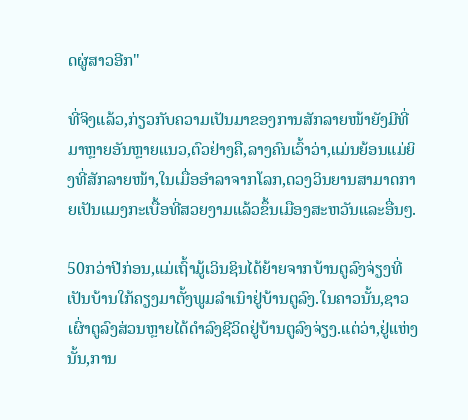ດຜູ່ສາວອີກ"

ທີ່ຈິງແລ້ວ,ກ່ຽວກັບຄວາມເປັນມາຂອງການສັກລາຍໜ້າຍັງມີທີ່ມາຫຼາຍອັນຫຼາຍແນວ,ຕົວຢ່າງຄື,ລາງຄົນເວົ້າວ່າ,ແມ່ນຍ້ອນແມ່ຍິງທີ່ສັກລາຍໜ້າ,ໃນເມື່ອອຳລາຈາກໂລກ,ດວງວິນຍານສາມາດກາຍເປັນແມງກະເບື້ອທີ່ສວຍງາມແລ້ວຂຶ້ນເມືອງສະຫວັນແລະອື່ນໆ.

50ກວ່າປີກ່ອນ,ແມ່ເຖົ້າມູ້ເວິນຊິນໄດ້ຍ້າຍຈາກບ້ານຕູລົງຈ່ຽງທີ່ເປັນບ້ານໃກ້ຄຽງມາຕັ້ງພູມລຳເນົາຢູ່ບ້ານຕູລົງ.ໃນຄາວນັ້ນ,ຊາວເຜົ່າຕູລົງສ່ວນຫຼາຍໄດ້ດຳລົງຊີວິດຢູ່ບ້ານຕູລົງຈ່ຽງ.ແຕ່ວ່າ,ຢູ່ແຫ່ງນັ້ນ,ການ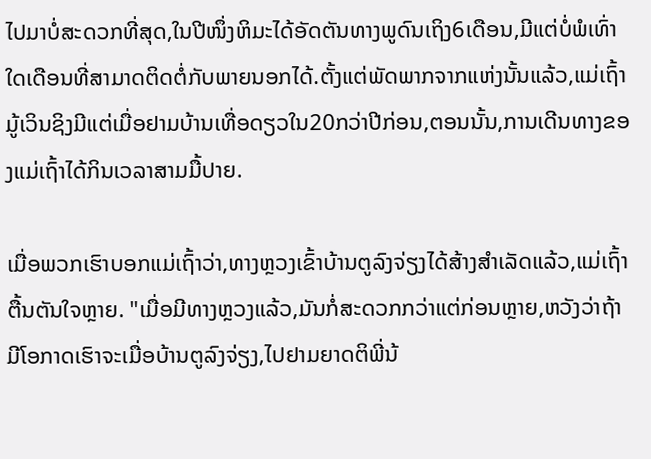ໄປມາບໍ່ສະດວກທີ່ສຸດ,ໃນປີໜຶ່ງຫິມະໄດ້ອັດຕັນທາງພູດົນເຖິງ6ເດືອນ,ມີແຕ່ບໍ່ພໍເທົ່າໃດເດືອນທີ່ສາມາດຕິດຕໍ່ກັບພາຍນອກໄດ້.ຕັ້ງແຕ່ພັດພາກຈາກແຫ່ງນັ້ນແລ້ວ,ແມ່ເຖົ້າມູ້ເວິນຊິງມີແຕ່ເມື່ອຢາມບ້ານເທື່ອດຽວໃນ20ກວ່າປີກ່ອນ,ຕອນນັ້ນ,ການເດີນທາງຂອງແມ່ເຖົ້າໄດ້ກິນເວລາສາມມື້ປາຍ.

ເມື່ອພວກເຮົາບອກແມ່ເຖົ້າວ່າ,ທາງຫຼວງເຂົ້າບ້ານຕູລົງຈ່ຽງໄດ້ສ້າງສຳເລັດແລ້ວ,ແມ່ເຖົ້າຕື້ນຕັນໃຈຫຼາຍ. "ເມື່ອມີທາງຫຼວງແລ້ວ,ມັນກໍ່ສະດວກກວ່າແຕ່ກ່ອນຫຼາຍ,ຫວັງວ່າຖ້າມີໂອກາດເຮົາຈະເມື່ອບ້ານຕູລົງຈ່ຽງ,ໄປຢາມຍາດຕິພີ່ນ້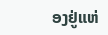ອງຢູ່ແຫ່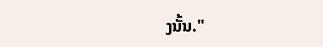ງນັ້ນ."